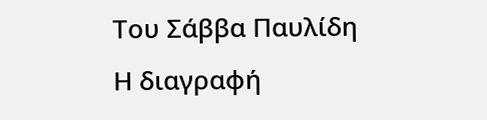Του Σάββα Παυλίδη
Η διαγραφή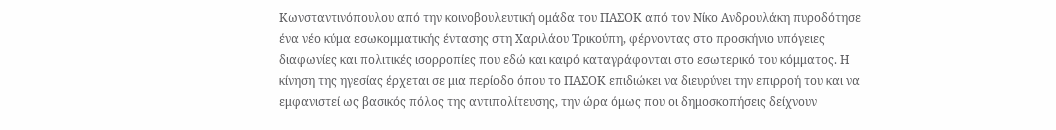Κωνσταντινόπουλου από την κοινοβουλευτική ομάδα του ΠΑΣΟΚ από τον Νίκο Ανδρουλάκη πυροδότησε ένα νέο κύμα εσωκομματικής έντασης στη Χαριλάου Τρικούπη, φέρνοντας στο προσκήνιο υπόγειες διαφωνίες και πολιτικές ισορροπίες που εδώ και καιρό καταγράφονται στο εσωτερικό του κόμματος. Η κίνηση της ηγεσίας έρχεται σε μια περίοδο όπου το ΠΑΣΟΚ επιδιώκει να διευρύνει την επιρροή του και να εμφανιστεί ως βασικός πόλος της αντιπολίτευσης, την ώρα όμως που οι δημοσκοπήσεις δείχνουν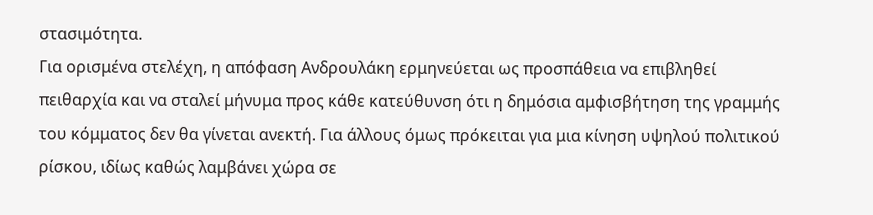στασιμότητα.
Για ορισμένα στελέχη, η απόφαση Ανδρουλάκη ερμηνεύεται ως προσπάθεια να επιβληθεί πειθαρχία και να σταλεί μήνυμα προς κάθε κατεύθυνση ότι η δημόσια αμφισβήτηση της γραμμής του κόμματος δεν θα γίνεται ανεκτή. Για άλλους όμως πρόκειται για μια κίνηση υψηλού πολιτικού ρίσκου, ιδίως καθώς λαμβάνει χώρα σε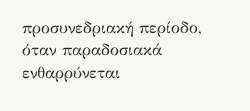προσυνεδριακή περίοδο, όταν παραδοσιακά ενθαρρύνεται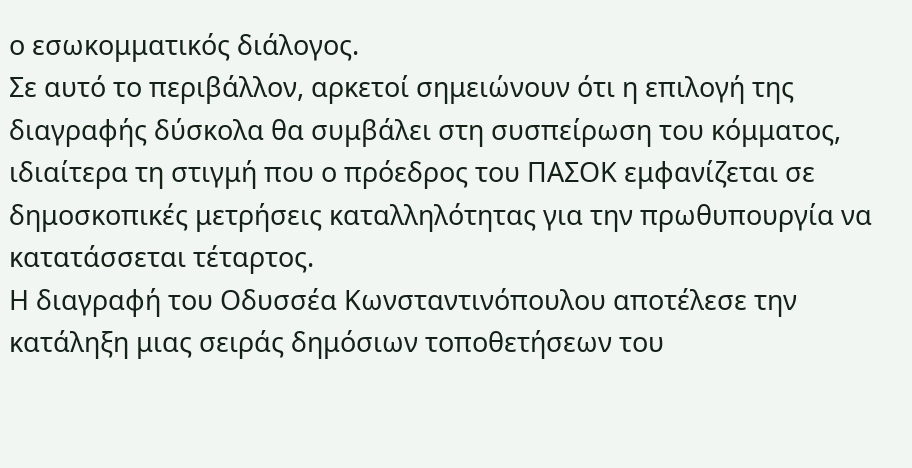ο εσωκομματικός διάλογος.
Σε αυτό το περιβάλλον, αρκετοί σημειώνουν ότι η επιλογή της διαγραφής δύσκολα θα συμβάλει στη συσπείρωση του κόμματος, ιδιαίτερα τη στιγμή που ο πρόεδρος του ΠΑΣΟΚ εμφανίζεται σε δημοσκοπικές μετρήσεις καταλληλότητας για την πρωθυπουργία να κατατάσσεται τέταρτος.
Η διαγραφή του Οδυσσέα Κωνσταντινόπουλου αποτέλεσε την κατάληξη μιας σειράς δημόσιων τοποθετήσεων του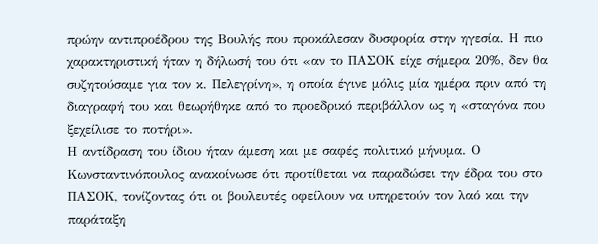πρώην αντιπροέδρου της Βουλής που προκάλεσαν δυσφορία στην ηγεσία. Η πιο χαρακτηριστική ήταν η δήλωσή του ότι «αν το ΠΑΣΟΚ είχε σήμερα 20%, δεν θα συζητούσαμε για τον κ. Πελεγρίνη», η οποία έγινε μόλις μία ημέρα πριν από τη διαγραφή του και θεωρήθηκε από το προεδρικό περιβάλλον ως η «σταγόνα που ξεχείλισε το ποτήρι».
Η αντίδραση του ίδιου ήταν άμεση και με σαφές πολιτικό μήνυμα. Ο Κωνσταντινόπουλος ανακοίνωσε ότι προτίθεται να παραδώσει την έδρα του στο ΠΑΣΟΚ, τονίζοντας ότι οι βουλευτές οφείλουν να υπηρετούν τον λαό και την παράταξη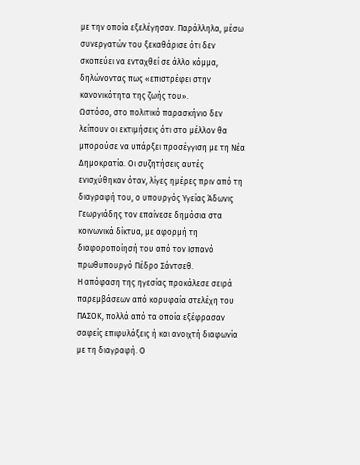με την οποία εξελέγησαν. Παράλληλα, μέσω συνεργατών του ξεκαθάρισε ότι δεν σκοπεύει να ενταχθεί σε άλλο κόμμα, δηλώνοντας πως «επιστρέφει στην κανονικότητα της ζωής του».
Ωστόσο, στο πολιτικό παρασκήνιο δεν λείπουν οι εκτιμήσεις ότι στο μέλλον θα μπορούσε να υπάρξει προσέγγιση με τη Νέα Δημοκρατία. Οι συζητήσεις αυτές ενισχύθηκαν όταν, λίγες ημέρες πριν από τη διαγραφή του, ο υπουργός Υγείας Άδωνις Γεωργιάδης τον επαίνεσε δημόσια στα κοινωνικά δίκτυα, με αφορμή τη διαφοροποίησή του από τον Ισπανό πρωθυπουργό Πέδρο Σάντσεθ.
Η απόφαση της ηγεσίας προκάλεσε σειρά παρεμβάσεων από κορυφαία στελέχη του ΠΑΣΟΚ, πολλά από τα οποία εξέφρασαν σαφείς επιφυλάξεις ή και ανοιχτή διαφωνία με τη διαγραφή. Ο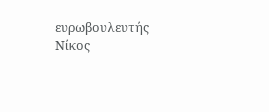ευρωβουλευτής Νίκος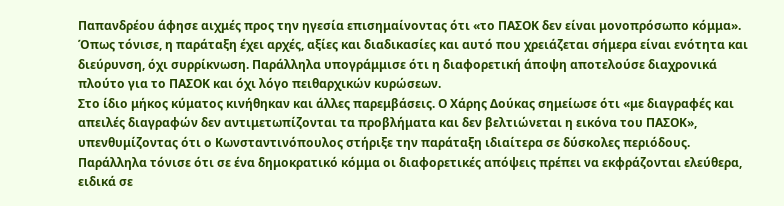Παπανδρέου άφησε αιχμές προς την ηγεσία επισημαίνοντας ότι «το ΠΑΣΟΚ δεν είναι μονοπρόσωπο κόμμα». Όπως τόνισε, η παράταξη έχει αρχές, αξίες και διαδικασίες και αυτό που χρειάζεται σήμερα είναι ενότητα και διεύρυνση, όχι συρρίκνωση. Παράλληλα υπογράμμισε ότι η διαφορετική άποψη αποτελούσε διαχρονικά πλούτο για το ΠΑΣΟΚ και όχι λόγο πειθαρχικών κυρώσεων.
Στο ίδιο μήκος κύματος κινήθηκαν και άλλες παρεμβάσεις. Ο Χάρης Δούκας σημείωσε ότι «με διαγραφές και απειλές διαγραφών δεν αντιμετωπίζονται τα προβλήματα και δεν βελτιώνεται η εικόνα του ΠΑΣΟΚ», υπενθυμίζοντας ότι ο Κωνσταντινόπουλος στήριξε την παράταξη ιδιαίτερα σε δύσκολες περιόδους. Παράλληλα τόνισε ότι σε ένα δημοκρατικό κόμμα οι διαφορετικές απόψεις πρέπει να εκφράζονται ελεύθερα, ειδικά σε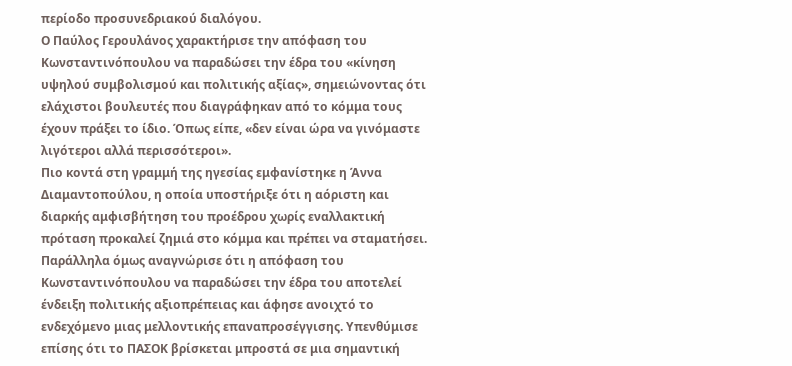περίοδο προσυνεδριακού διαλόγου.
Ο Παύλος Γερουλάνος χαρακτήρισε την απόφαση του Κωνσταντινόπουλου να παραδώσει την έδρα του «κίνηση υψηλού συμβολισμού και πολιτικής αξίας», σημειώνοντας ότι ελάχιστοι βουλευτές που διαγράφηκαν από το κόμμα τους έχουν πράξει το ίδιο. Όπως είπε, «δεν είναι ώρα να γινόμαστε λιγότεροι αλλά περισσότεροι».
Πιο κοντά στη γραμμή της ηγεσίας εμφανίστηκε η Άννα Διαμαντοπούλου, η οποία υποστήριξε ότι η αόριστη και διαρκής αμφισβήτηση του προέδρου χωρίς εναλλακτική πρόταση προκαλεί ζημιά στο κόμμα και πρέπει να σταματήσει.
Παράλληλα όμως αναγνώρισε ότι η απόφαση του Κωνσταντινόπουλου να παραδώσει την έδρα του αποτελεί ένδειξη πολιτικής αξιοπρέπειας και άφησε ανοιχτό το ενδεχόμενο μιας μελλοντικής επαναπροσέγγισης. Υπενθύμισε επίσης ότι το ΠΑΣΟΚ βρίσκεται μπροστά σε μια σημαντική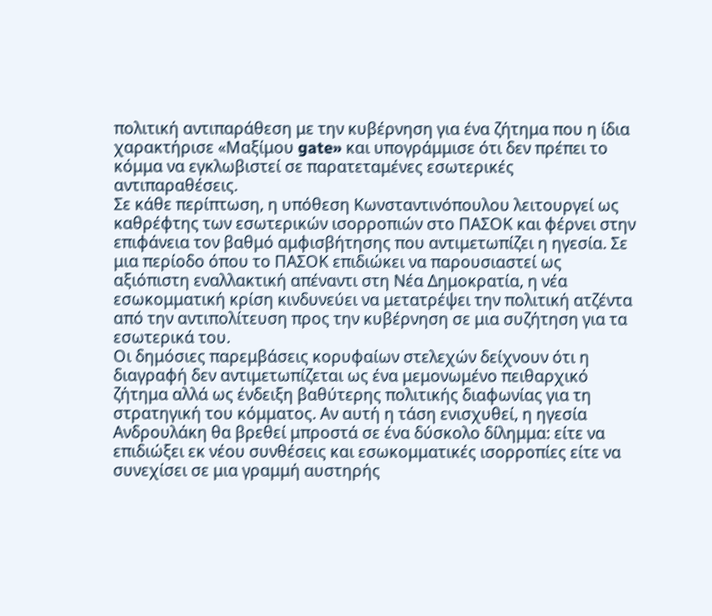πολιτική αντιπαράθεση με την κυβέρνηση για ένα ζήτημα που η ίδια χαρακτήρισε «Μαξίμου gate» και υπογράμμισε ότι δεν πρέπει το κόμμα να εγκλωβιστεί σε παρατεταμένες εσωτερικές αντιπαραθέσεις.
Σε κάθε περίπτωση, η υπόθεση Κωνσταντινόπουλου λειτουργεί ως καθρέφτης των εσωτερικών ισορροπιών στο ΠΑΣΟΚ και φέρνει στην επιφάνεια τον βαθμό αμφισβήτησης που αντιμετωπίζει η ηγεσία. Σε μια περίοδο όπου το ΠΑΣΟΚ επιδιώκει να παρουσιαστεί ως αξιόπιστη εναλλακτική απέναντι στη Νέα Δημοκρατία, η νέα εσωκομματική κρίση κινδυνεύει να μετατρέψει την πολιτική ατζέντα από την αντιπολίτευση προς την κυβέρνηση σε μια συζήτηση για τα εσωτερικά του.
Οι δημόσιες παρεμβάσεις κορυφαίων στελεχών δείχνουν ότι η διαγραφή δεν αντιμετωπίζεται ως ένα μεμονωμένο πειθαρχικό ζήτημα αλλά ως ένδειξη βαθύτερης πολιτικής διαφωνίας για τη στρατηγική του κόμματος. Αν αυτή η τάση ενισχυθεί, η ηγεσία Ανδρουλάκη θα βρεθεί μπροστά σε ένα δύσκολο δίλημμα: είτε να επιδιώξει εκ νέου συνθέσεις και εσωκομματικές ισορροπίες είτε να συνεχίσει σε μια γραμμή αυστηρής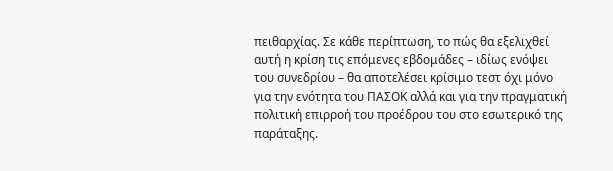πειθαρχίας. Σε κάθε περίπτωση, το πώς θα εξελιχθεί αυτή η κρίση τις επόμενες εβδομάδες – ιδίως ενόψει του συνεδρίου – θα αποτελέσει κρίσιμο τεστ όχι μόνο για την ενότητα του ΠΑΣΟΚ αλλά και για την πραγματική πολιτική επιρροή του προέδρου του στο εσωτερικό της παράταξης.